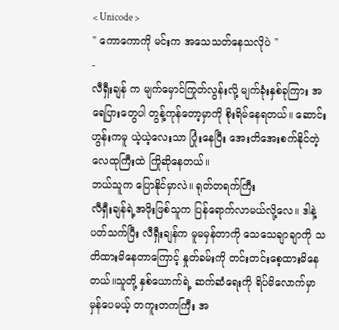< Unicode >
" ကောကောကို မင်းက အသေသတ်နေသလိုပဲ "
-
လီရှီးချန် က မျက်မှောင်ကြုတ်လွန်းလို့ မျက်ခုံးနှစ်ခုကြား အရေပြားတွေပါ တွန့်ကုန်တော့မှာကို စိုးရိမ်နေရတယ်။ ဆောင်းဟွန်းကမူ ယဲ့ယဲ့လေးသာ ပြုံးနေပြီး အေးတိအေးစက်နိုင်တဲ့ လေထုကြီးထဲ ကြိုဆိုနေတယ်။
ဘယ်သူက ပြောနိုင်မှာလဲ။ ရုတ်တရက်ကြီး
လီရှီးချန်ရဲ့အဖိုးဖြစ်သူက ပြန်ရောက်လာမယ်လို့လေ။ ဒါနဲ့ပတ်သက်ပြီး လီရှီးချန်က မူမမှန်တာကို သေသေချာချာကို သတိထားမိနေတာကြောင့် နှုတ်ခမ်းကို တင်းတင်းစေ့ထားမိနေတယ်။သူတို့ နှစ်ယောက်ရဲ့ ဆက်ဆံရေးကို ရိပ်မိလောက်မှာ မှန်ပေမယ့် တကူးတကကြီး အ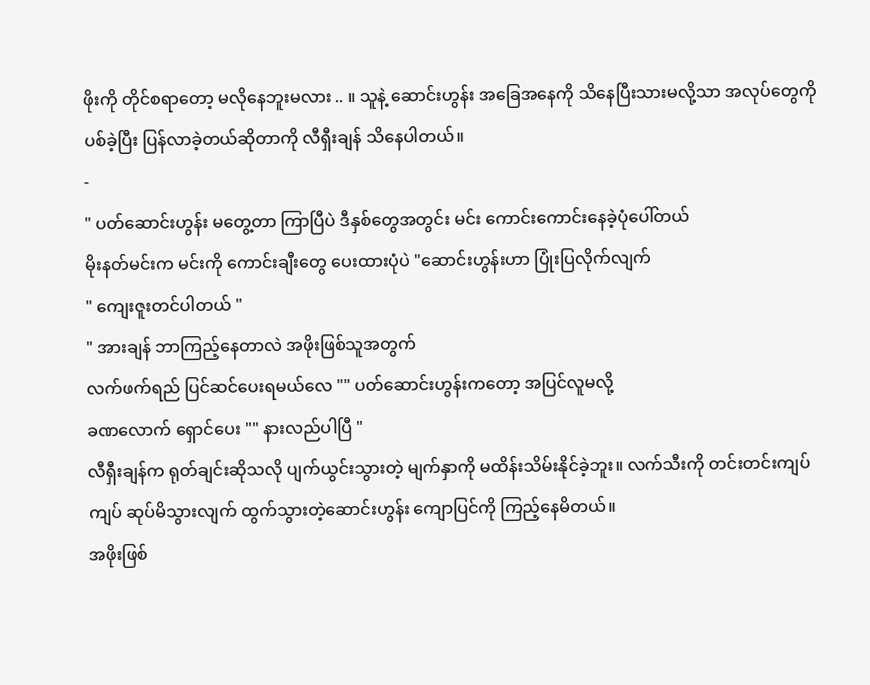ဖိုးကို တိုင်စရာတော့ မလိုနေဘူးမလား .. ။ သူနဲ့ ဆောင်းဟွန်း အခြေအနေကို သိနေပြီးသားမလို့သာ အလုပ်တွေကို ပစ်ခဲ့ပြီး ပြန်လာခဲ့တယ်ဆိုတာကို လီရှီးချန် သိနေပါတယ်။
-
" ပတ်ဆောင်းဟွန်း မတွေ့တာ ကြာပြီပဲ ဒီနှစ်တွေအတွင်း မင်း ကောင်းကောင်းနေခဲ့ပုံပေါ်တယ်
မိုးနတ်မင်းက မင်းကို ကောင်းချီးတွေ ပေးထားပုံပဲ "ဆောင်းဟွန်းဟာ ပြုံးပြလိုက်လျက်
" ကျေးဇူးတင်ပါတယ် "
" အားချန် ဘာကြည့်နေတာလဲ အဖိုးဖြစ်သူအတွက်
လက်ဖက်ရည် ပြင်ဆင်ပေးရမယ်လေ "" ပတ်ဆောင်းဟွန်းကတော့ အပြင်လူမလို့
ခဏလောက် ရှောင်ပေး "" နားလည်ပါပြီ "
လီရှီးချန်က ရုတ်ချင်းဆိုသလို ပျက်ယွင်းသွားတဲ့ မျက်နှာကို မထိန်းသိမ်းနိုင်ခဲ့ဘူး။ လက်သီးကို တင်းတင်းကျပ်ကျပ် ဆုပ်မိသွားလျက် ထွက်သွားတဲ့ဆောင်းဟွန်း ကျောပြင်ကို ကြည့်နေမိတယ်။
အဖိုးဖြစ်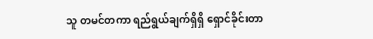သူ တမင်တကာ ရည်ရွယ်ချက်ရှိရှိ ရှောင်ခိုင်းတာ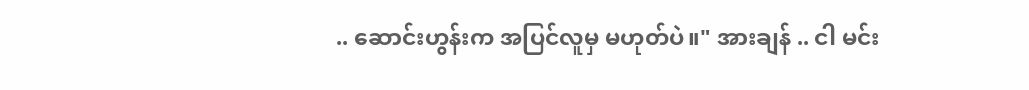.. ဆောင်းဟွန်းက အပြင်လူမှ မဟုတ်ပဲ။" အားချန် .. ငါ မင်း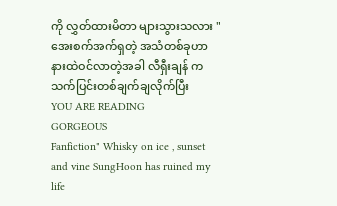ကို လွှတ်ထားမိတာ များသွားသလား "
အေးစက်အက်ရှတဲ့ အသံတစ်ခုဟာ နားထဲဝင်လာတဲ့အခါ လီရှီးချန် က သက်ပြင်းတစ်ချက်ချလိုက်ပြီး
YOU ARE READING
GORGEOUS
Fanfiction" Whisky on ice , sunset and vine SungHoon has ruined my life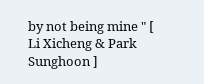by not being mine " [ Li Xicheng & Park Sunghoon ]